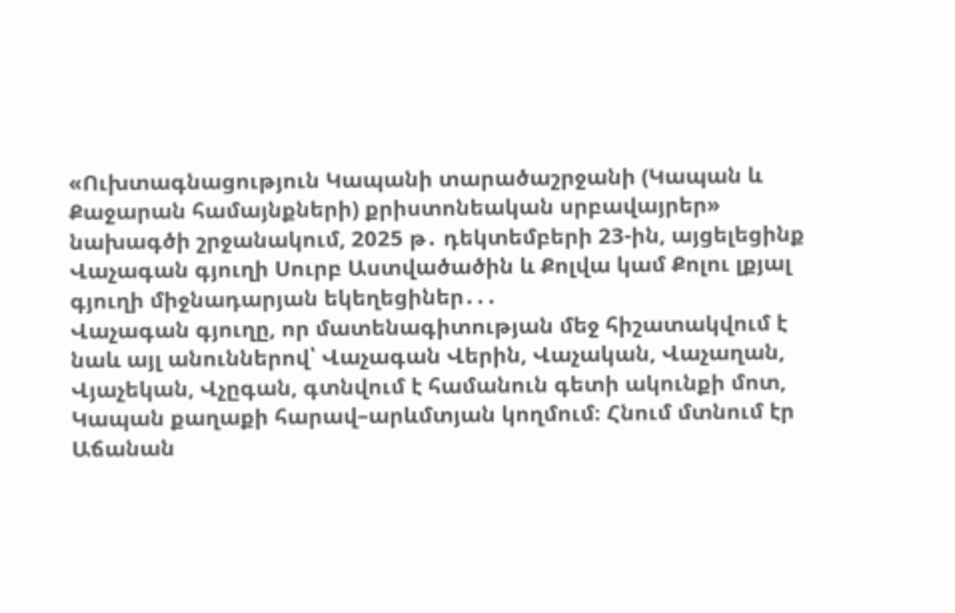«Ուխտագնացություն Կապանի տարածաշրջանի (Կապան և Քաջարան համայնքների) քրիստոնեական սրբավայրեր» նախագծի շրջանակում, 2025 թ․ դեկտեմբերի 23-ին, այցելեցինք Վաչագան գյուղի Սուրբ Աստվածածին և Քոլվա կամ Քոլու լքյալ գյուղի միջնադարյան եկեղեցիներ․․․
Վաչագան գյուղը, որ մատենագիտության մեջ հիշատակվում է նաև այլ անուններով՝ Վաչագան Վերին, Վաչական, Վաչաղան, Վյաչեկան, Վչըգան, գտնվում է համանուն գետի ակունքի մոտ, Կապան քաղաքի հարավ–արևմտյան կողմում։ Հնում մտնում էր Աճանան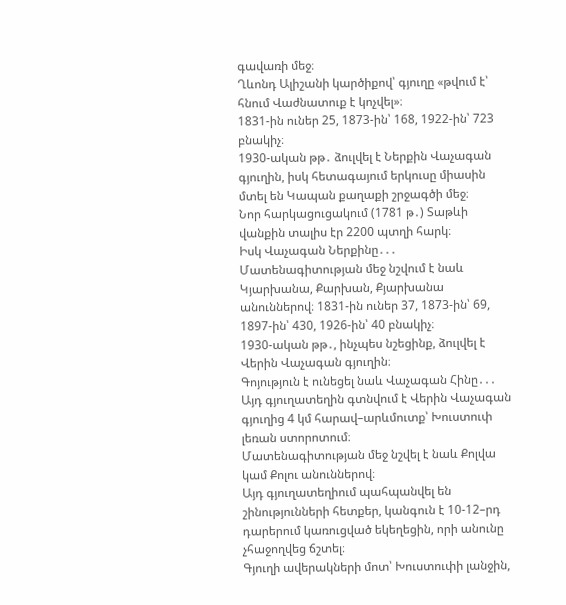գավառի մեջ։
Ղևոնդ Ալիշանի կարծիքով՝ գյուղը «թվում է՝ հնում Վաժնատուք է կոչվել»։
1831-ին ուներ 25, 1873-ին՝ 168, 1922-ին՝ 723 բնակիչ։
1930-ական թթ․ ձուլվել է Ներքին Վաչագան գյուղին, իսկ հետագայում երկուսը միասին մտել են Կապան քաղաքի շրջագծի մեջ։
Նոր հարկացուցակում (1781 թ․) Տաթևի վանքին տալիս էր 2200 պտղի հարկ։
Իսկ Վաչագան Ներքինը․․․ Մատենագիտության մեջ նշվում է նաև Կյարխանա, Քարխան, Քյարխանա անուններով։ 1831-ին ուներ 37, 1873-ին՝ 69, 1897-ին՝ 430, 1926-ին՝ 40 բնակիչ։
1930-ական թթ․, ինչպես նշեցինք, ձուլվել է Վերին Վաչագան գյուղին։
Գոյություն է ունեցել նաև Վաչագան Հինը․․․ Այդ գյուղատեղին գտնվում է Վերին Վաչագան գյուղից 4 կմ հարավ–արևմուտք՝ Խուստուփ լեռան ստորոտում։
Մատենագիտության մեջ նշվել է նաև Քոլվա կամ Քոլու անուններով։
Այդ գյուղատեղիում պահպանվել են շինությունների հետքեր, կանգուն է 10-12–րդ դարերում կառուցված եկեղեցին, որի անունը չհաջողվեց ճշտել։
Գյուղի ավերակների մոտ՝ Խուստուփի լանջին,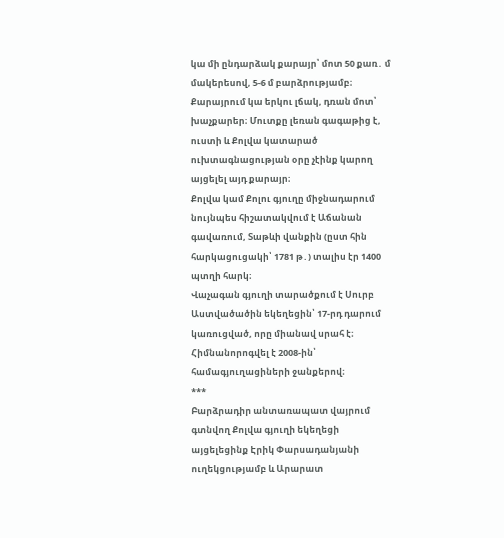կա մի ընդարձակ քարայր՝ մոտ 50 քառ․ մ մակերեսով, 5-6 մ բարձրությամբ։ Քարայրում կա երկու լճակ, դռան մոտ՝ խաչքարեր։ Մուտքը լեռան գագաթից է, ուստի և Քոլվա կատարած ուխտագնացության օրը չէինք կարող այցելել այդ քարայր։
Քոլվա կամ Քոլու գյուղը միջնադարում նույնպես հիշատակվում է Աճանան գավառում, Տաթևի վանքին (ըստ հին հարկացուցակի՝ 1781 թ․) տալիս էր 1400 պտղի հարկ։
Վաչագան գյուղի տարածքում է Սուրբ Աստվածածին եկեղեցին՝ 17-րդ դարում կառուցված, որը միանավ սրահ է։ Հիմնանորոգվել է 2008-ին՝ համագյուղացիների ջանքերով։
***
Բարձրադիր անտառապատ վայրում գտնվող Քոլվա գյուղի եկեղեցի այցելեցինք Էրիկ Փարսադանյանի ուղեկցությամբ և Արարատ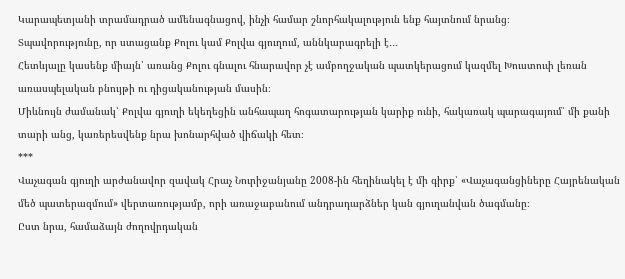Կարապետյանի տրամադրած ամենագնացով, ինչի համար շնորհակալություն ենք հայտնում նրանց։
Տպավորությունը, որ ստացանք Քոլու կամ Քոլվա գյուղում, աննկարագրելի է․․․
Հետևյալը կասենք միայն՝ առանց Քոլու գնալու հնարավոր չէ ամբողջական պատկերացում կազմել Խուստուփ լեռան առասպելական բնույթի ու դիցականության մասին։
Միևնույն ժամանակ՝ Քոլվա գյուղի եկեղեցին անհապաղ հոգատարության կարիք ունի, հակառակ պարագայում՝ մի քանի տարի անց, կառերեսվենք նրա խոնարհված վիճակի հետ։
***
Վաչագան գյուղի արժանավոր զավակ Հրաչ Նուրիջանյանը 2008-ին հեղինակել է մի գիրք՝ «Վաչագանցիները Հայրենական մեծ պատերազմում» վերտառությամբ, որի առաջաբանում անդրադարձներ կան գյուղանվան ծագմանը։
Ըստ նրա, համաձայն ժողովրդական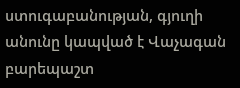ստուգաբանության, գյուղի անունը կապված է Վաչագան բարեպաշտ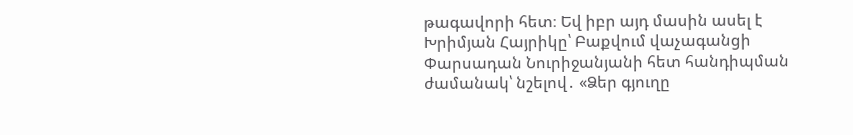թագավորի հետ։ Եվ իբր այդ մասին ասել է Խրիմյան Հայրիկը՝ Բաքվում վաչագանցի Փարսադան Նուրիջանյանի հետ հանդիպման ժամանակ՝ նշելով․ «Ձեր գյուղը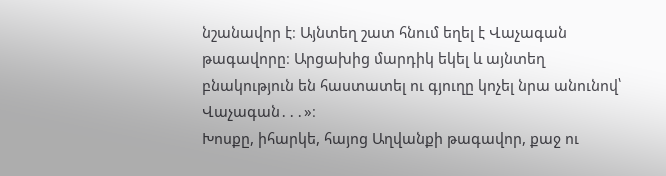նշանավոր է։ Այնտեղ շատ հնում եղել է Վաչագան թագավորը։ Արցախից մարդիկ եկել և այնտեղ բնակություն են հաստատել ու գյուղը կոչել նրա անունով՝ Վաչագան․․․»։
Խոսքը, իհարկե, հայոց Աղվանքի թագավոր, քաջ ու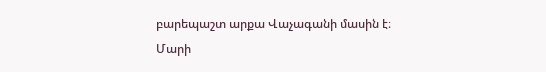բարեպաշտ արքա Վաչագանի մասին է։
Մարի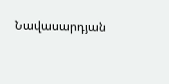Նավասարդյան